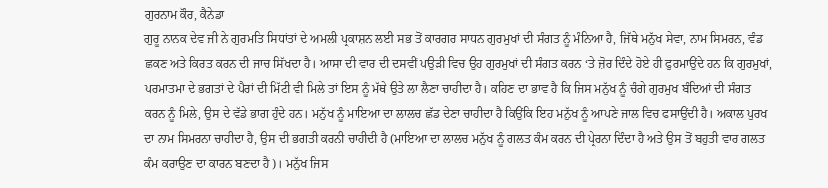ਗੁਰਨਾਮ ਕੌਰ, ਕੈਨੇਡਾ
ਗੁਰੂ ਨਾਨਕ ਦੇਵ ਜੀ ਨੇ ਗੁਰਮਤਿ ਸਿਧਾਂਤਾਂ ਦੇ ਅਮਲੀ ਪ੍ਰਕਾਸ਼ਨ ਲਈ ਸਭ ਤੋਂ ਕਾਰਗਰ ਸਾਧਨ ਗੁਰਮੁਖਾਂ ਦੀ ਸੰਗਤ ਨੂੰ ਮੰਨਿਆ ਹੈ, ਜਿੱਥੇ ਮਨੁੱਖ ਸੇਵਾ, ਨਾਮ ਸਿਮਰਨ, ਵੰਡ ਛਕਣ ਅਤੇ ਕਿਰਤ ਕਰਨ ਦੀ ਜਾਚ ਸਿੱਖਦਾ ਹੈ। ਆਸਾ ਦੀ ਵਾਰ ਦੀ ਦਸਵੀਂ ਪਉੜੀ ਵਿਚ ਉਹ ਗੁਰਮੁਖਾਂ ਦੀ ਸੰਗਤ ਕਰਨ ‘ਤੇ ਜ਼ੋਰ ਦਿੰਦੇ ਹੋਏ ਹੀ ਫੁਰਮਾਉਂਦੇ ਹਨ ਕਿ ਗੁਰਮੁਖਾਂ, ਪਰਮਾਤਮਾ ਦੇ ਭਗਤਾਂ ਦੇ ਪੈਰਾਂ ਦੀ ਮਿੱਟੀ ਵੀ ਮਿਲੇ ਤਾਂ ਇਸ ਨੂੰ ਮੱਥੇ ਉਤੇ ਲਾ ਲੈਣਾ ਚਾਹੀਦਾ ਹੈ। ਕਹਿਣ ਦਾ ਭਾਵ ਹੈ ਕਿ ਜਿਸ ਮਨੁੱਖ ਨੂੰ ਚੰਗੇ ਗੁਰਮੁਖ ਬੰਦਿਆਂ ਦੀ ਸੰਗਤ ਕਰਨ ਨੂੰ ਮਿਲੇ, ਉਸ ਦੇ ਵੱਡੇ ਭਾਗ ਹੁੰਦੇ ਹਨ। ਮਨੁੱਖ ਨੂੰ ਮਾਇਆ ਦਾ ਲਾਲਚ ਛੱਡ ਦੇਣਾ ਚਾਹੀਦਾ ਹੈ ਕਿਉਂਕਿ ਇਹ ਮਨੁੱਖ ਨੂੰ ਆਪਣੇ ਜਾਲ ਵਿਚ ਫਸਾਉਂਦੀ ਹੈ। ਅਕਾਲ ਪੁਰਖ ਦਾ ਨਾਮ ਸਿਮਰਨਾ ਚਾਹੀਦਾ ਹੈ, ਉਸ ਦੀ ਭਗਤੀ ਕਰਨੀ ਚਾਹੀਦੀ ਹੈ (ਮਾਇਆ ਦਾ ਲਾਲਚ ਮਨੁੱਖ ਨੂੰ ਗਲਤ ਕੰਮ ਕਰਨ ਦੀ ਪ੍ਰੇਰਨਾ ਦਿੰਦਾ ਹੈ ਅਤੇ ਉਸ ਤੋਂ ਬਹੁਤੀ ਵਾਰ ਗਲਤ ਕੰਮ ਕਰਾਉਣ ਦਾ ਕਾਰਨ ਬਣਦਾ ਹੈ)। ਮਨੁੱਖ ਜਿਸ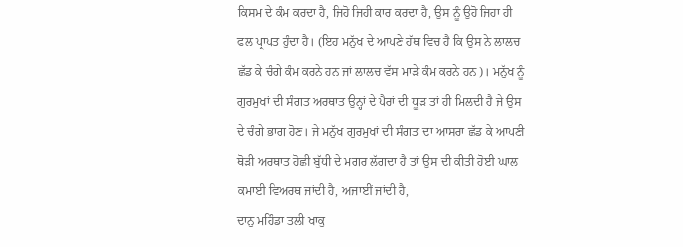ਕਿਸਮ ਦੇ ਕੰਮ ਕਰਦਾ ਹੈ, ਜਿਹੋ ਜਿਹੀ ਕਾਰ ਕਰਦਾ ਹੈ, ਉਸ ਨੂੰ ਉਹੋ ਜਿਹਾ ਹੀ ਫਲ ਪ੍ਰਾਪਤ ਹੁੰਦਾ ਹੈ। (ਇਹ ਮਨੁੱਖ ਦੇ ਆਪਣੇ ਹੱਥ ਵਿਚ ਹੈ ਕਿ ਉਸ ਨੇ ਲਾਲਚ ਛੱਡ ਕੇ ਚੰਗੇ ਕੰਮ ਕਰਨੇ ਹਨ ਜਾਂ ਲਾਲਚ ਵੱਸ ਮਾੜੇ ਕੰਮ ਕਰਨੇ ਹਨ)। ਮਨੁੱਖ ਨੂੰ ਗੁਰਮੁਖਾਂ ਦੀ ਸੰਗਤ ਅਰਥਾਤ ਉਨ੍ਹਾਂ ਦੇ ਪੈਰਾਂ ਦੀ ਧੂੜ ਤਾਂ ਹੀ ਮਿਲਦੀ ਹੈ ਜੇ ਉਸ ਦੇ ਚੰਗੇ ਭਾਗ ਹੋਣ। ਜੇ ਮਨੁੱਖ ਗੁਰਮੁਖਾਂ ਦੀ ਸੰਗਤ ਦਾ ਆਸਰਾ ਛੱਡ ਕੇ ਆਪਣੀ ਥੋੜੀ ਅਰਥਾਤ ਹੋਛੀ ਬੁੱਧੀ ਦੇ ਮਗਰ ਲੱਗਦਾ ਹੈ ਤਾਂ ਉਸ ਦੀ ਕੀਤੀ ਹੋਈ ਘਾਲ ਕਮਾਈ ਵਿਅਰਥ ਜਾਂਦੀ ਹੈ, ਅਜਾਈਂ ਜਾਂਦੀ ਹੈ,
ਦਾਨੁ ਮਹਿੰਡਾ ਤਲੀ ਖਾਕੁ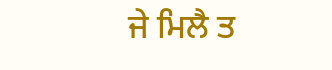ਜੇ ਮਿਲੈ ਤ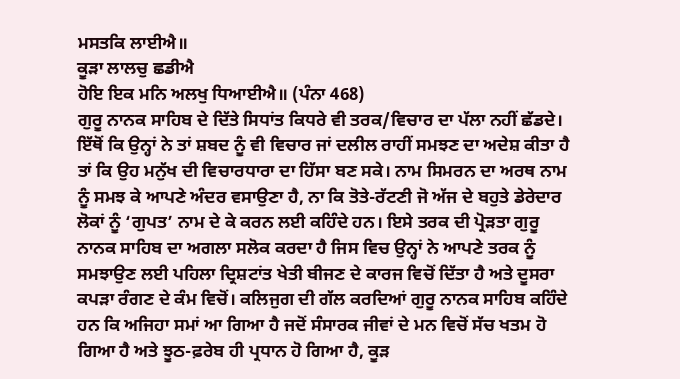ਮਸਤਕਿ ਲਾਈਐ॥
ਕੂੜਾ ਲਾਲਚੁ ਛਡੀਐ
ਹੋਇ ਇਕ ਮਨਿ ਅਲਖੁ ਧਿਆਈਐ॥ (ਪੰਨਾ 468)
ਗੁਰੂ ਨਾਨਕ ਸਾਹਿਬ ਦੇ ਦਿੱਤੇ ਸਿਧਾਂਤ ਕਿਧਰੇ ਵੀ ਤਰਕ/ਵਿਚਾਰ ਦਾ ਪੱਲਾ ਨਹੀਂ ਛੱਡਦੇ। ਇੱਥੋਂ ਕਿ ਉਨ੍ਹਾਂ ਨੇ ਤਾਂ ਸ਼ਬਦ ਨੂੰ ਵੀ ਵਿਚਾਰ ਜਾਂ ਦਲੀਲ ਰਾਹੀਂ ਸਮਝਣ ਦਾ ਅਦੇਸ਼ ਕੀਤਾ ਹੈ ਤਾਂ ਕਿ ਉਹ ਮਨੁੱਖ ਦੀ ਵਿਚਾਰਧਾਰਾ ਦਾ ਹਿੱਸਾ ਬਣ ਸਕੇ। ਨਾਮ ਸਿਮਰਨ ਦਾ ਅਰਥ ਨਾਮ ਨੂੰ ਸਮਝ ਕੇ ਆਪਣੇ ਅੰਦਰ ਵਸਾਉਣਾ ਹੈ, ਨਾ ਕਿ ਤੋਤੇ-ਰੱਟਣੀ ਜੋ ਅੱਜ ਦੇ ਬਹੁਤੇ ਡੇਰੇਦਾਰ ਲੋਕਾਂ ਨੂੰ ‘ਗੁਪਤ’ ਨਾਮ ਦੇ ਕੇ ਕਰਨ ਲਈ ਕਹਿੰਦੇ ਹਨ। ਇਸੇ ਤਰਕ ਦੀ ਪ੍ਰੋੜਤਾ ਗੁਰੂ ਨਾਨਕ ਸਾਹਿਬ ਦਾ ਅਗਲਾ ਸਲੋਕ ਕਰਦਾ ਹੈ ਜਿਸ ਵਿਚ ਉਨ੍ਹਾਂ ਨੇ ਆਪਣੇ ਤਰਕ ਨੂੰ ਸਮਝਾਉਣ ਲਈ ਪਹਿਲਾ ਦ੍ਰਿਸ਼ਟਾਂਤ ਖੇਤੀ ਬੀਜਣ ਦੇ ਕਾਰਜ ਵਿਚੋਂ ਦਿੱਤਾ ਹੈ ਅਤੇ ਦੂਸਰਾ ਕਪੜਾ ਰੰਗਣ ਦੇ ਕੰਮ ਵਿਚੋਂ। ਕਲਿਜੁਗ ਦੀ ਗੱਲ ਕਰਦਿਆਂ ਗੁਰੂ ਨਾਨਕ ਸਾਹਿਬ ਕਹਿੰਦੇ ਹਨ ਕਿ ਅਜਿਹਾ ਸਮਾਂ ਆ ਗਿਆ ਹੈ ਜਦੋਂ ਸੰਸਾਰਕ ਜੀਵਾਂ ਦੇ ਮਨ ਵਿਚੋਂ ਸੱਚ ਖਤਮ ਹੋ ਗਿਆ ਹੈ ਅਤੇ ਝੂਠ-ਫ਼ਰੇਬ ਹੀ ਪ੍ਰਧਾਨ ਹੋ ਗਿਆ ਹੈ, ਕੂੜ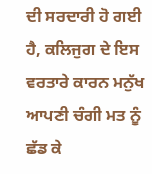ਦੀ ਸਰਦਾਰੀ ਹੋ ਗਈ ਹੈ, ਕਲਿਜੁਗ ਦੇ ਇਸ ਵਰਤਾਰੇ ਕਾਰਨ ਮਨੁੱਖ ਆਪਣੀ ਚੰਗੀ ਮਤ ਨੂੰ ਛੱਡ ਕੇ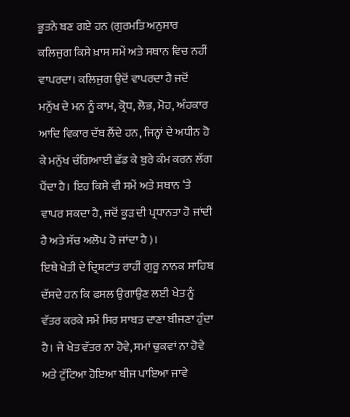ਭੂਤਨੇ ਬਣ ਗਏ ਹਨ (ਗੁਰਮਤਿ ਅਨੁਸਾਰ ਕਲਿਜੁਗ ਕਿਸੇ ਖ਼ਾਸ ਸਮੇਂ ਅਤੇ ਸਥਾਨ ਵਿਚ ਨਹੀਂ ਵਾਪਰਦਾ। ਕਲਿਜੁਗ ਉਦੋਂ ਵਾਪਰਦਾ ਹੈ ਜਦੋਂ ਮਨੁੱਖ ਦੇ ਮਨ ਨੂੰ ਕਾਮ, ਕ੍ਰੋਧ, ਲੋਭ, ਮੋਹ, ਅੰਹਕਾਰ ਆਦਿ ਵਿਕਾਰ ਦੱਬ ਲੈਂਦੇ ਹਨ, ਜਿਨ੍ਹਾਂ ਦੇ ਅਧੀਨ ਹੋ ਕੇ ਮਨੁੱਖ ਚੰਗਿਆਈ ਛੱਡ ਕੇ ਬੁਰੇ ਕੰਮ ਕਰਨ ਲੱਗ ਪੈਂਦਾ ਹੈ। ਇਹ ਕਿਸੇ ਵੀ ਸਮੇਂ ਅਤੇ ਸਥਾਨ ‘ਤੇ ਵਾਪਰ ਸਕਦਾ ਹੈ, ਜਦੋਂ ਕੂੜ ਦੀ ਪ੍ਰਧਾਨਤਾ ਹੋ ਜਾਂਦੀ ਹੈ ਅਤੇ ਸੱਚ ਅਲੋਪ ਹੋ ਜਾਂਦਾ ਹੈ)।
ਇਥੇ ਖੇਤੀ ਦੇ ਦ੍ਰਿਸ਼ਟਾਂਤ ਰਾਹੀਂ ਗੁਰੂ ਨਾਨਕ ਸਾਹਿਬ ਦੱਸਦੇ ਹਨ ਕਿ ਫਸਲ ਉਗਾਉਣ ਲਈ ਖੇਤ ਨੂੰ ਵੱਤਰ ਕਰਕੇ ਸਮੇਂ ਸਿਰ ਸਾਬਤ ਦਾਣਾ ਬੀਜਣਾ ਹੁੰਦਾ ਹੈ। ਜੇ ਖੇਤ ਵੱਤਰ ਨਾ ਹੋਵੇ, ਸਮਾਂ ਢੁਕਵਾਂ ਨਾ ਹੋਵੇ ਅਤੇ ਟੁੱਟਿਆ ਹੋਇਆ ਬੀਜ ਪਾਇਆ ਜਾਵੇ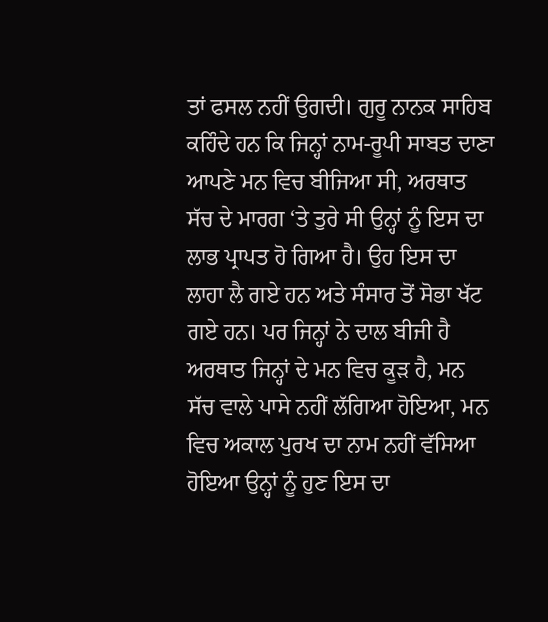ਤਾਂ ਫਸਲ ਨਹੀਂ ਉਗਦੀ। ਗੁਰੂ ਨਾਨਕ ਸਾਹਿਬ ਕਹਿੰਦੇ ਹਨ ਕਿ ਜਿਨ੍ਹਾਂ ਨਾਮ-ਰੂਪੀ ਸਾਬਤ ਦਾਣਾ ਆਪਣੇ ਮਨ ਵਿਚ ਬੀਜਿਆ ਸੀ, ਅਰਥਾਤ ਸੱਚ ਦੇ ਮਾਰਗ ‘ਤੇ ਤੁਰੇ ਸੀ ਉਨ੍ਹਾਂ ਨੂੰ ਇਸ ਦਾ ਲਾਭ ਪ੍ਰਾਪਤ ਹੋ ਗਿਆ ਹੈ। ਉਹ ਇਸ ਦਾ ਲਾਹਾ ਲੈ ਗਏ ਹਨ ਅਤੇ ਸੰਸਾਰ ਤੋਂ ਸੋਭਾ ਖੱਟ ਗਏ ਹਨ। ਪਰ ਜਿਨ੍ਹਾਂ ਨੇ ਦਾਲ ਬੀਜੀ ਹੈ ਅਰਥਾਤ ਜਿਨ੍ਹਾਂ ਦੇ ਮਨ ਵਿਚ ਕੂੜ ਹੈ, ਮਨ ਸੱਚ ਵਾਲੇ ਪਾਸੇ ਨਹੀਂ ਲੱਗਿਆ ਹੋਇਆ, ਮਨ ਵਿਚ ਅਕਾਲ ਪੁਰਖ ਦਾ ਨਾਮ ਨਹੀਂ ਵੱਸਿਆ ਹੋਇਆ ਉਨ੍ਹਾਂ ਨੂੰ ਹੁਣ ਇਸ ਦਾ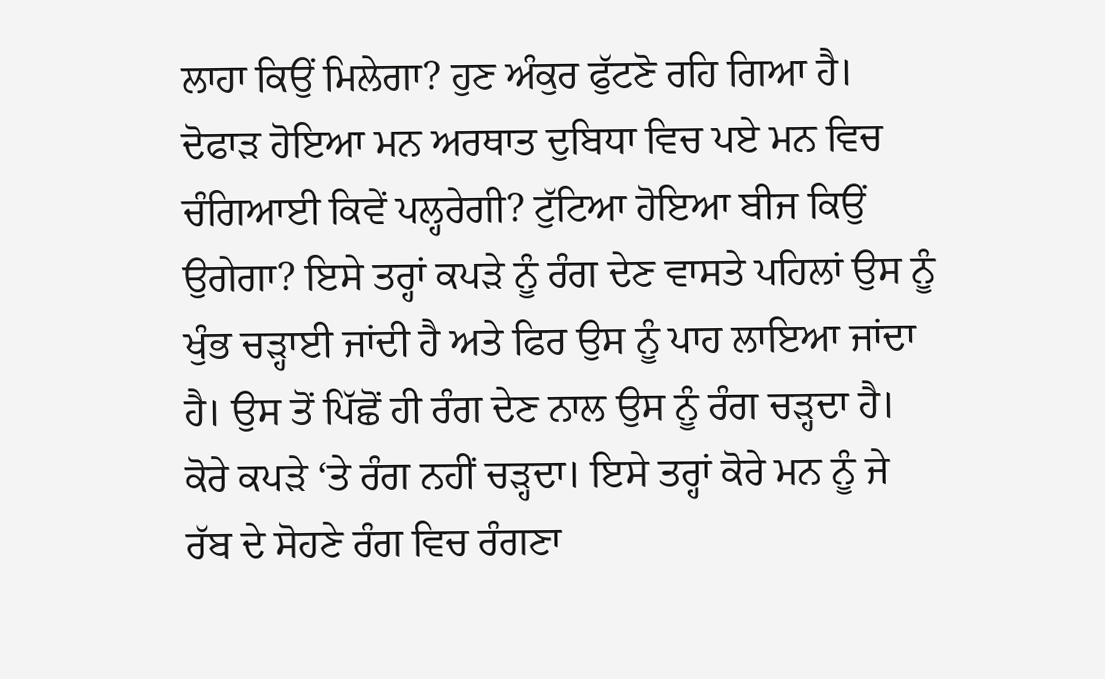ਲਾਹਾ ਕਿਉਂ ਮਿਲੇਗਾ? ਹੁਣ ਅੰਕੁਰ ਫੁੱਟਣੋ ਰਹਿ ਗਿਆ ਹੈ। ਦੋਫਾੜ ਹੋਇਆ ਮਨ ਅਰਥਾਤ ਦੁਬਿਧਾ ਵਿਚ ਪਏ ਮਨ ਵਿਚ ਚੰਗਿਆਈ ਕਿਵੇਂ ਪਲ੍ਹਰੇਗੀ? ਟੁੱਟਿਆ ਹੋਇਆ ਬੀਜ ਕਿਉਂ ਉਗੇਗਾ? ਇਸੇ ਤਰ੍ਹਾਂ ਕਪੜੇ ਨੂੰ ਰੰਗ ਦੇਣ ਵਾਸਤੇ ਪਹਿਲਾਂ ਉਸ ਨੂੰ ਖੁੰਭ ਚੜ੍ਹਾਈ ਜਾਂਦੀ ਹੈ ਅਤੇ ਫਿਰ ਉਸ ਨੂੰ ਪਾਹ ਲਾਇਆ ਜਾਂਦਾ ਹੈ। ਉਸ ਤੋਂ ਪਿੱਛੋਂ ਹੀ ਰੰਗ ਦੇਣ ਨਾਲ ਉਸ ਨੂੰ ਰੰਗ ਚੜ੍ਹਦਾ ਹੈ। ਕੋਰੇ ਕਪੜੇ ‘ਤੇ ਰੰਗ ਨਹੀਂ ਚੜ੍ਹਦਾ। ਇਸੇ ਤਰ੍ਹਾਂ ਕੋਰੇ ਮਨ ਨੂੰ ਜੇ ਰੱਬ ਦੇ ਸੋਹਣੇ ਰੰਗ ਵਿਚ ਰੰਗਣਾ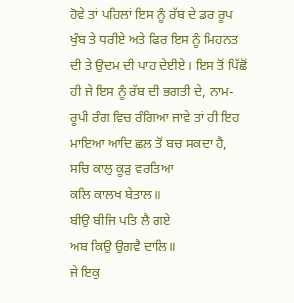ਹੋਵੇ ਤਾਂ ਪਹਿਲਾਂ ਇਸ ਨੂੰ ਰੱਬ ਦੇ ਡਰ ਰੂਪ ਖੁੰਬ ਤੇ ਧਰੀਏ ਅਤੇ ਫਿਰ ਇਸ ਨੂੰ ਮਿਹਨਤ ਦੀ ਤੇ ਉਦਮ ਦੀ ਪਾਹ ਦੇਈਏ। ਇਸ ਤੋਂ ਪਿੱਛੋਂ ਹੀ ਜੇ ਇਸ ਨੂੰ ਰੱਬ ਦੀ ਭਗਤੀ ਦੇ, ਨਾਮ-ਰੂਪੀ ਰੰਗ ਵਿਚ ਰੰਗਿਆ ਜਾਵੇ ਤਾਂ ਹੀ ਇਹ ਮਾਇਆ ਆਦਿ ਛਲ ਤੋਂ ਬਚ ਸਕਦਾ ਹੈ,
ਸਚਿ ਕਾਲੁ ਕੂੜੁ ਵਰਤਿਆ
ਕਲਿ ਕਾਲਖ ਬੇਤਾਲ॥
ਬੀਉ ਬੀਜਿ ਪਤਿ ਲੈ ਗਏ
ਅਬ ਕਿਉ ਉਗਵੈ ਦਾਲਿ॥
ਜੇ ਇਕੁ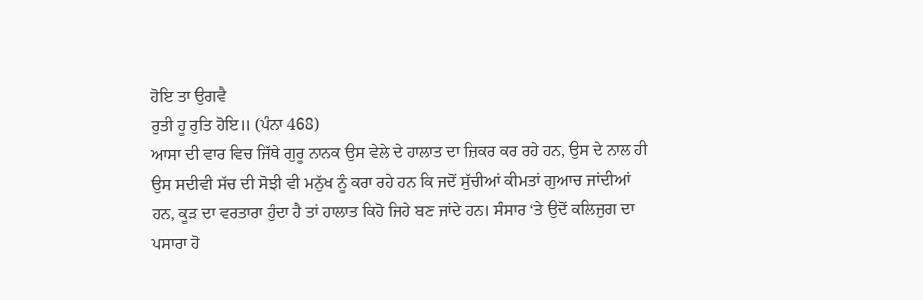ਹੋਇ ਤਾ ਉਗਵੈ
ਰੁਤੀ ਹੂ ਰੁਤਿ ਹੋਇ॥ (ਪੰਨਾ 468)
ਆਸਾ ਦੀ ਵਾਰ ਵਿਚ ਜਿੱਥੇ ਗੁਰੂ ਨਾਨਕ ਉਸ ਵੇਲੇ ਦੇ ਹਾਲਾਤ ਦਾ ਜ਼ਿਕਰ ਕਰ ਰਹੇ ਹਨ, ਉਸ ਦੇ ਨਾਲ ਹੀ ਉਸ ਸਦੀਵੀ ਸੱਚ ਦੀ ਸੋਝੀ ਵੀ ਮਨੁੱਖ ਨੂੰ ਕਰਾ ਰਹੇ ਹਨ ਕਿ ਜਦੋਂ ਸੁੱਚੀਆਂ ਕੀਮਤਾਂ ਗੁਆਚ ਜਾਂਦੀਆਂ ਹਨ, ਕੂੜ ਦਾ ਵਰਤਾਰਾ ਹੁੰਦਾ ਹੈ ਤਾਂ ਹਾਲਾਤ ਕਿਹੋ ਜਿਹੇ ਬਣ ਜਾਂਦੇ ਹਨ। ਸੰਸਾਰ ‘ਤੇ ਉਦੋਂ ਕਲਿਜੁਗ ਦਾ ਪਸਾਰਾ ਹੋ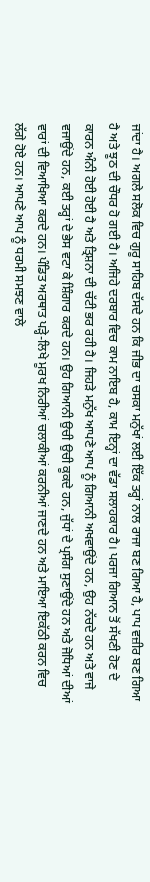ਜਾਂਦਾ ਹੈ। ਅਗਲੇ ਸਲੋਕ ਵਿਚ ਗੁਰੂ ਸਾਹਿਬ ਦੱਸਦੇ ਹਨ ਕਿ ਜੀਭ ਦਾ ਚਸਕਾ ਮਨੁੱਖਾਂ ਲਈ ਇੱਕ ਤਰ੍ਹਾਂ ਨਾਲ ਰਾਜਾ ਬਣ ਗਿਆ ਹੈ, ਪਾਪ ਵਜ਼ੀਰ ਬਣ ਗਿਆ ਹੈ ਅਤੇ ਝੂਠ ਦੀ ਚੌਧਰ ਹੋ ਗਈ ਹੈ। ਅਜਿਹੇ ਦਰਬਾਰ ਵਿਚ ਕਾਮ ਨਾਇਬ ਹੈ, ਕਾਮ ਇਨ੍ਹਾਂ ਦਾ ਵੱਡਾ ਸਲਾਹਕਾਰ ਹੈ। ਪਰਜਾ ਗਿਆਨ ਤੋਂ ਸੱਖਣੀ ਹੋਣ ਦੇ ਕਾਰਨ ਅੰਨੀ ਹੋਈ ਹੋਈ ਹੈ ਅਤੇ ਤ੍ਰਿਸ਼ਨਾ ਦੀ ਚੱਟੀ ਭਰ ਰਹੀ ਹੈ। ਜਿਹੜੇ ਮਨੁੱਖ ਆਪਣੇ ਆਪ ਨੂੰ ਗਿਆਨੀ ਅਖਵਾਉਂਦੇ ਹਨ, ਉਹ ਨੱਚਦੇ ਹਨ ਅਤੇ ਵਾਜੇ ਵਜਾਉਂਦੇ ਹਨ, ਕਈ ਤਰ੍ਹਾਂ ਦੇ ਭੇਸ ਵਟਾ ਕੇ ਸ਼ਿੰਗਾਰ ਕਰਦੇ ਹਨ। ਉਹ ਗਿਆਨੀ ਉਚੀ ਉਚੀ ਕੂਕਦੇ ਹਨ, ਜੁੱਧਾਂ ਦੇ ਪ੍ਰਸੰਗ ਸੁਣਾਉਂਦੇ ਹਨ ਅਤੇ ਜੋਧਿਆਂ ਦੀਆਂ ਵਾਰਾਂ ਦੀ ਵਿਆਖਿਆ ਕਰਦੇ ਹਨ। ਪੰਡਿਤ ਅਰਥਾਤ ਪੜ੍ਹੇ-ਲਿਖੇ ਮੂਰਖ ਨਿਰੀਆਂ ਚਲਾਕੀਆਂ ਕਰਨੀਆਂ ਜਾਣਦੇ ਹਨ ਅਤੇ ਮਾਇਆ ਇਕੱਠੀ ਕਰਨ ਵਿਚ ਲੱਗੇ ਹੋਏ ਹਨ। ਆਪਣੇ ਆਪ ਨੂੰ ਧਰਮੀ ਸਮਝਣ ਵਾਲੇ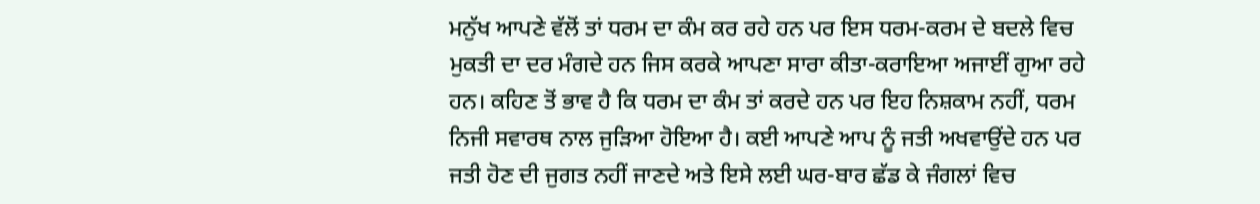ਮਨੁੱਖ ਆਪਣੇ ਵੱਲੋਂ ਤਾਂ ਧਰਮ ਦਾ ਕੰਮ ਕਰ ਰਹੇ ਹਨ ਪਰ ਇਸ ਧਰਮ-ਕਰਮ ਦੇ ਬਦਲੇ ਵਿਚ ਮੁਕਤੀ ਦਾ ਦਰ ਮੰਗਦੇ ਹਨ ਜਿਸ ਕਰਕੇ ਆਪਣਾ ਸਾਰਾ ਕੀਤਾ-ਕਰਾਇਆ ਅਜਾਈਂ ਗੁਆ ਰਹੇ ਹਨ। ਕਹਿਣ ਤੋਂ ਭਾਵ ਹੈ ਕਿ ਧਰਮ ਦਾ ਕੰਮ ਤਾਂ ਕਰਦੇ ਹਨ ਪਰ ਇਹ ਨਿਸ਼ਕਾਮ ਨਹੀਂ, ਧਰਮ ਨਿਜੀ ਸਵਾਰਥ ਨਾਲ ਜੁੜਿਆ ਹੋਇਆ ਹੈ। ਕਈ ਆਪਣੇ ਆਪ ਨੂੰ ਜਤੀ ਅਖਵਾਉਂਦੇ ਹਨ ਪਰ ਜਤੀ ਹੋਣ ਦੀ ਜੁਗਤ ਨਹੀਂ ਜਾਣਦੇ ਅਤੇ ਇਸੇ ਲਈ ਘਰ-ਬਾਰ ਛੱਡ ਕੇ ਜੰਗਲਾਂ ਵਿਚ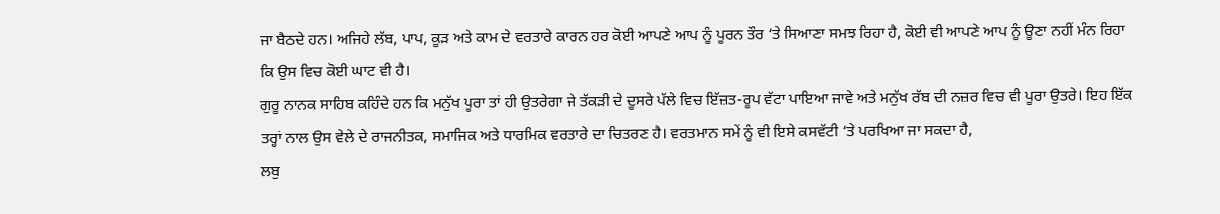ਜਾ ਬੈਠਦੇ ਹਨ। ਅਜਿਹੇ ਲੱਬ, ਪਾਪ, ਕੂੜ ਅਤੇ ਕਾਮ ਦੇ ਵਰਤਾਰੇ ਕਾਰਨ ਹਰ ਕੋਈ ਆਪਣੇ ਆਪ ਨੂੰ ਪੂਰਨ ਤੌਰ ‘ਤੇ ਸਿਆਣਾ ਸਮਝ ਰਿਹਾ ਹੈ, ਕੋਈ ਵੀ ਆਪਣੇ ਆਪ ਨੂੰ ਊਣਾ ਨਹੀਂ ਮੰਨ ਰਿਹਾ ਕਿ ਉਸ ਵਿਚ ਕੋਈ ਘਾਟ ਵੀ ਹੈ।
ਗੁਰੂ ਨਾਨਕ ਸਾਹਿਬ ਕਹਿੰਦੇ ਹਨ ਕਿ ਮਨੁੱਖ ਪੂਰਾ ਤਾਂ ਹੀ ਉਤਰੇਗਾ ਜੇ ਤੱਕੜੀ ਦੇ ਦੂਸਰੇ ਪੱਲੇ ਵਿਚ ਇੱਜ਼ਤ-ਰੂਪ ਵੱਟਾ ਪਾਇਆ ਜਾਵੇ ਅਤੇ ਮਨੁੱਖ ਰੱਬ ਦੀ ਨਜ਼ਰ ਵਿਚ ਵੀ ਪੂਰਾ ਉਤਰੇ। ਇਹ ਇੱਕ ਤਰ੍ਹਾਂ ਨਾਲ ਉਸ ਵੇਲੇ ਦੇ ਰਾਜਨੀਤਕ, ਸਮਾਜਿਕ ਅਤੇ ਧਾਰਮਿਕ ਵਰਤਾਰੇ ਦਾ ਚਿਤਰਣ ਹੈ। ਵਰਤਮਾਨ ਸਮੇਂ ਨੂੰ ਵੀ ਇਸੇ ਕਸਵੱਟੀ ‘ਤੇ ਪਰਖਿਆ ਜਾ ਸਕਦਾ ਹੈ,
ਲਬੁ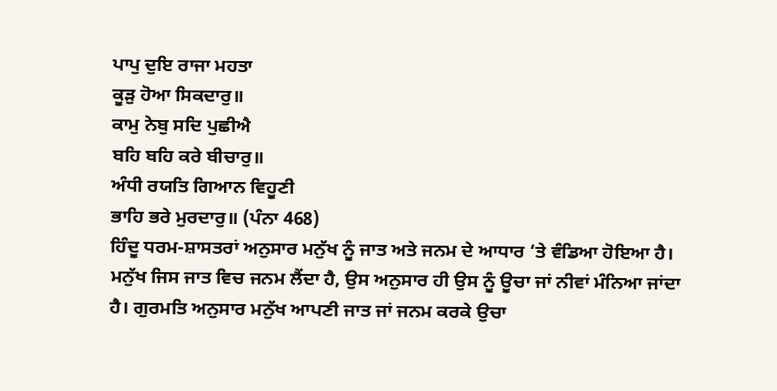ਪਾਪੁ ਦੁਇ ਰਾਜਾ ਮਹਤਾ
ਕੂੜੁ ਹੋਆ ਸਿਕਦਾਰੁ॥
ਕਾਮੁ ਨੇਬੁ ਸਦਿ ਪੁਛੀਐ
ਬਹਿ ਬਹਿ ਕਰੇ ਬੀਚਾਰੁ॥
ਅੰਧੀ ਰਯਤਿ ਗਿਆਨ ਵਿਹੂਣੀ
ਭਾਹਿ ਭਰੇ ਮੁਰਦਾਰੁ॥ (ਪੰਨਾ 468)
ਹਿੰਦੂ ਧਰਮ-ਸ਼ਾਸਤਰਾਂ ਅਨੁਸਾਰ ਮਨੁੱਖ ਨੂੰ ਜਾਤ ਅਤੇ ਜਨਮ ਦੇ ਆਧਾਰ ‘ਤੇ ਵੰਡਿਆ ਹੋਇਆ ਹੈ। ਮਨੁੱਖ ਜਿਸ ਜਾਤ ਵਿਚ ਜਨਮ ਲੈਂਦਾ ਹੈ, ਉਸ ਅਨੁਸਾਰ ਹੀ ਉਸ ਨੂੰ ਊਚਾ ਜਾਂ ਨੀਵਾਂ ਮੰਨਿਆ ਜਾਂਦਾ ਹੈ। ਗੁਰਮਤਿ ਅਨੁਸਾਰ ਮਨੁੱਖ ਆਪਣੀ ਜਾਤ ਜਾਂ ਜਨਮ ਕਰਕੇ ਉਚਾ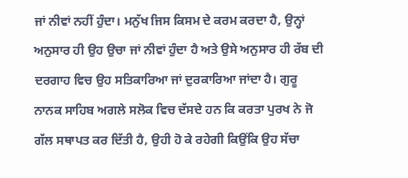ਜਾਂ ਨੀਵਾਂ ਨਹੀਂ ਹੁੰਦਾ। ਮਨੁੱਖ ਜਿਸ ਕਿਸਮ ਦੇ ਕਰਮ ਕਰਦਾ ਹੈ, ਉਨ੍ਹਾਂ ਅਨੁਸਾਰ ਹੀ ਉਹ ਉਚਾ ਜਾਂ ਨੀਵਾਂ ਹੁੰਦਾ ਹੈ ਅਤੇ ਉਸੇ ਅਨੁਸਾਰ ਹੀ ਰੱਬ ਦੀ ਦਰਗਾਹ ਵਿਚ ਉਹ ਸਤਿਕਾਰਿਆ ਜਾਂ ਦੁਰਕਾਰਿਆ ਜਾਂਦਾ ਹੈ। ਗੁਰੂ ਨਾਨਕ ਸਾਹਿਬ ਅਗਲੇ ਸਲੋਕ ਵਿਚ ਦੱਸਦੇ ਹਨ ਕਿ ਕਰਤਾ ਪੁਰਖ ਨੇ ਜੋ ਗੱਲ ਸਥਾਪਤ ਕਰ ਦਿੱਤੀ ਹੈ, ਉਹੀ ਹੋ ਕੇ ਰਹੇਗੀ ਕਿਉਂਕਿ ਉਹ ਸੱਚਾ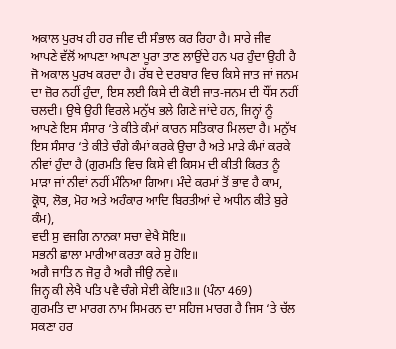ਅਕਾਲ ਪੁਰਖ ਹੀ ਹਰ ਜੀਵ ਦੀ ਸੰਭਾਲ ਕਰ ਰਿਹਾ ਹੈ। ਸਾਰੇ ਜੀਵ ਆਪਣੇ ਵੱਲੋਂ ਆਪਣਾ ਆਪਣਾ ਪੂਰਾ ਤਾਣ ਲਾਉਂਦੇ ਹਨ ਪਰ ਹੁੰਦਾ ਉਹੀ ਹੈ ਜੋ ਅਕਾਲ ਪੁਰਖ ਕਰਦਾ ਹੈ। ਰੱਬ ਦੇ ਦਰਬਾਰ ਵਿਚ ਕਿਸੇ ਜਾਤ ਜਾਂ ਜਨਮ ਦਾ ਜ਼ੋਰ ਨਹੀਂ ਹੁੰਦਾ, ਇਸ ਲਈ ਕਿਸੇ ਦੀ ਕੋਈ ਜਾਤ-ਜਨਮ ਦੀ ਧੌਂਸ ਨਹੀਂ ਚਲਦੀ। ਉਥੇ ਉਹੀ ਵਿਰਲੇ ਮਨੁੱਖ ਭਲੇ ਗਿਣੇ ਜਾਂਦੇ ਹਨ, ਜਿਨ੍ਹਾਂ ਨੂੰ ਆਪਣੇ ਇਸ ਸੰਸਾਰ ‘ਤੇ ਕੀਤੇ ਕੰਮਾਂ ਕਾਰਨ ਸਤਿਕਾਰ ਮਿਲਦਾ ਹੈ। ਮਨੁੱਖ ਇਸ ਸੰਸਾਰ ‘ਤੇ ਕੀਤੇ ਚੰਗੇ ਕੰਮਾਂ ਕਰਕੇ ਉਚਾ ਹੈ ਅਤੇ ਮਾੜੇ ਕੰਮਾਂ ਕਰਕੇ ਨੀਵਾਂ ਹੁੰਦਾ ਹੈ (ਗੁਰਮਤਿ ਵਿਚ ਕਿਸੇ ਵੀ ਕਿਸਮ ਦੀ ਕੀਤੀ ਕਿਰਤ ਨੂੰ ਮਾੜਾ ਜਾਂ ਨੀਵਾਂ ਨਹੀਂ ਮੰਨਿਆ ਗਿਆ। ਮੰਦੇ ਕਰਮਾਂ ਤੋਂ ਭਾਵ ਹੈ ਕਾਮ, ਕ੍ਰੋਧ, ਲੋਭ, ਮੋਹ ਅਤੇ ਅਹੰਕਾਰ ਆਦਿ ਬਿਰਤੀਆਂ ਦੇ ਅਧੀਨ ਕੀਤੇ ਬੁਰੇ ਕੰਮ),
ਵਦੀ ਸੁ ਵਜਗਿ ਨਾਨਕਾ ਸਚਾ ਵੇਖੈ ਸੋਇ॥
ਸਭਨੀ ਛਾਲਾ ਮਾਰੀਆ ਕਰਤਾ ਕਰੇ ਸੁ ਹੋਇ॥
ਅਗੈ ਜਾਤਿ ਨ ਜੋਰੁ ਹੈ ਅਗੈ ਜੀਉ ਨਵੇ॥
ਜਿਨ੍ਹ ਕੀ ਲੇਖੈ ਪਤਿ ਪਵੈ ਚੰਗੇ ਸੇਈ ਕੇਇ॥3॥ (ਪੰਨਾ 469)
ਗੁਰਮਤਿ ਦਾ ਮਾਰਗ ਨਾਮ ਸਿਮਰਨ ਦਾ ਸਹਿਜ ਮਾਰਗ ਹੈ ਜਿਸ ‘ਤੇ ਚੱਲ ਸਕਣਾ ਹਰ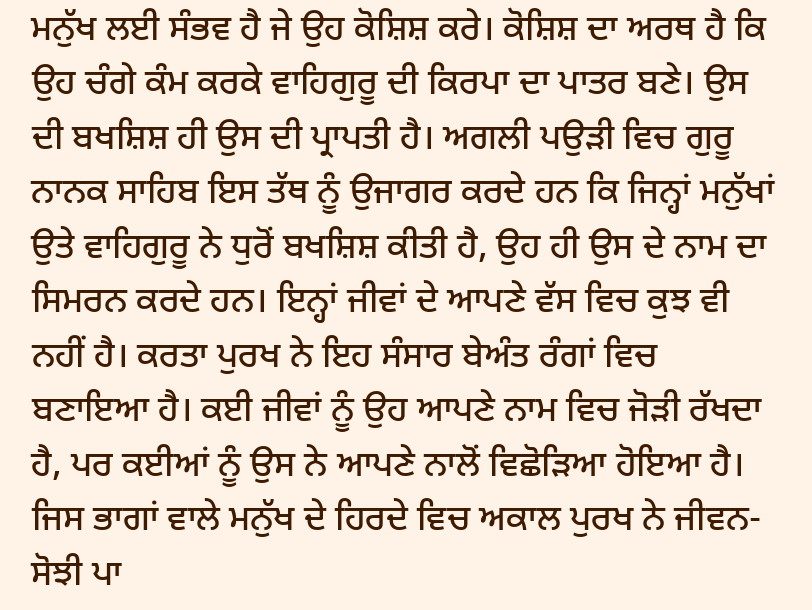ਮਨੁੱਖ ਲਈ ਸੰਭਵ ਹੈ ਜੇ ਉਹ ਕੋਸ਼ਿਸ਼ ਕਰੇ। ਕੋਸ਼ਿਸ਼ ਦਾ ਅਰਥ ਹੈ ਕਿ ਉਹ ਚੰਗੇ ਕੰਮ ਕਰਕੇ ਵਾਹਿਗੁਰੂ ਦੀ ਕਿਰਪਾ ਦਾ ਪਾਤਰ ਬਣੇ। ਉਸ ਦੀ ਬਖਸ਼ਿਸ਼ ਹੀ ਉਸ ਦੀ ਪ੍ਰਾਪਤੀ ਹੈ। ਅਗਲੀ ਪਉੜੀ ਵਿਚ ਗੁਰੂ ਨਾਨਕ ਸਾਹਿਬ ਇਸ ਤੱਥ ਨੂੰ ਉਜਾਗਰ ਕਰਦੇ ਹਨ ਕਿ ਜਿਨ੍ਹਾਂ ਮਨੁੱਖਾਂ ਉਤੇ ਵਾਹਿਗੁਰੂ ਨੇ ਧੁਰੋਂ ਬਖਸ਼ਿਸ਼ ਕੀਤੀ ਹੈ, ਉਹ ਹੀ ਉਸ ਦੇ ਨਾਮ ਦਾ ਸਿਮਰਨ ਕਰਦੇ ਹਨ। ਇਨ੍ਹਾਂ ਜੀਵਾਂ ਦੇ ਆਪਣੇ ਵੱਸ ਵਿਚ ਕੁਝ ਵੀ ਨਹੀਂ ਹੈ। ਕਰਤਾ ਪੁਰਖ ਨੇ ਇਹ ਸੰਸਾਰ ਬੇਅੰਤ ਰੰਗਾਂ ਵਿਚ ਬਣਾਇਆ ਹੈ। ਕਈ ਜੀਵਾਂ ਨੂੰ ਉਹ ਆਪਣੇ ਨਾਮ ਵਿਚ ਜੋੜੀ ਰੱਖਦਾ ਹੈ, ਪਰ ਕਈਆਂ ਨੂੰ ਉਸ ਨੇ ਆਪਣੇ ਨਾਲੋਂ ਵਿਛੋੜਿਆ ਹੋਇਆ ਹੈ। ਜਿਸ ਭਾਗਾਂ ਵਾਲੇ ਮਨੁੱਖ ਦੇ ਹਿਰਦੇ ਵਿਚ ਅਕਾਲ ਪੁਰਖ ਨੇ ਜੀਵਨ-ਸੋਝੀ ਪਾ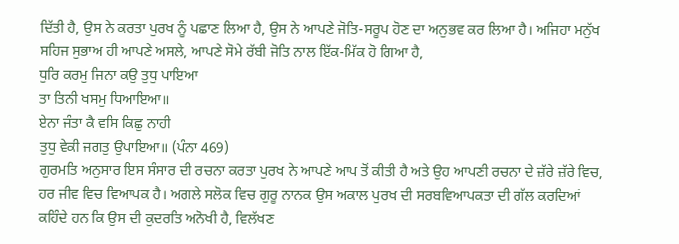ਦਿੱਤੀ ਹੈ, ਉਸ ਨੇ ਕਰਤਾ ਪੁਰਖ ਨੂੰ ਪਛਾਣ ਲਿਆ ਹੈ, ਉਸ ਨੇ ਆਪਣੇ ਜੋਤਿ-ਸਰੂਪ ਹੋਣ ਦਾ ਅਨੁਭਵ ਕਰ ਲਿਆ ਹੈ। ਅਜਿਹਾ ਮਨੁੱਖ ਸਹਿਜ ਸੁਭਾਅ ਹੀ ਆਪਣੇ ਅਸਲੇ, ਆਪਣੇ ਸੋਮੇ ਰੱਬੀ ਜੋਤਿ ਨਾਲ ਇੱਕ-ਮਿੱਕ ਹੋ ਗਿਆ ਹੈ,
ਧੁਰਿ ਕਰਮੁ ਜਿਨਾ ਕਉ ਤੁਧੁ ਪਾਇਆ
ਤਾ ਤਿਨੀ ਖਸਮੁ ਧਿਆਇਆ॥
ਏਨਾ ਜੰਤਾ ਕੈ ਵਸਿ ਕਿਛੁ ਨਾਹੀ
ਤੁਧੁ ਵੇਕੀ ਜਗਤੁ ਉਪਾਇਆ॥ (ਪੰਨਾ 469)
ਗੁਰਮਤਿ ਅਨੁਸਾਰ ਇਸ ਸੰਸਾਰ ਦੀ ਰਚਨਾ ਕਰਤਾ ਪੁਰਖ ਨੇ ਆਪਣੇ ਆਪ ਤੋਂ ਕੀਤੀ ਹੈ ਅਤੇ ਉਹ ਆਪਣੀ ਰਚਨਾ ਦੇ ਜ਼ੱਰੇ ਜ਼ੱਰੇ ਵਿਚ, ਹਰ ਜੀਵ ਵਿਚ ਵਿਆਪਕ ਹੈ। ਅਗਲੇ ਸਲੋਕ ਵਿਚ ਗੁਰੂ ਨਾਨਕ ਉਸ ਅਕਾਲ ਪੁਰਖ ਦੀ ਸਰਬਵਿਆਪਕਤਾ ਦੀ ਗੱਲ ਕਰਦਿਆਂ ਕਹਿੰਦੇ ਹਨ ਕਿ ਉਸ ਦੀ ਕੁਦਰਤਿ ਅਨੋਖੀ ਹੈ, ਵਿਲੱਖਣ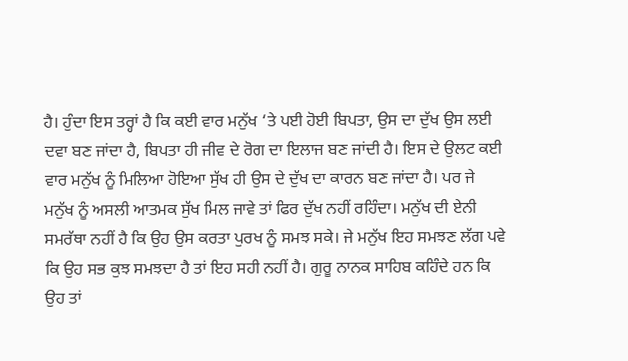ਹੈ। ਹੁੰਦਾ ਇਸ ਤਰ੍ਹਾਂ ਹੈ ਕਿ ਕਈ ਵਾਰ ਮਨੁੱਖ ‘ਤੇ ਪਈ ਹੋਈ ਬਿਪਤਾ, ਉਸ ਦਾ ਦੁੱਖ ਉਸ ਲਈ ਦਵਾ ਬਣ ਜਾਂਦਾ ਹੈ, ਬਿਪਤਾ ਹੀ ਜੀਵ ਦੇ ਰੋਗ ਦਾ ਇਲਾਜ ਬਣ ਜਾਂਦੀ ਹੈ। ਇਸ ਦੇ ਉਲਟ ਕਈ ਵਾਰ ਮਨੁੱਖ ਨੂੰ ਮਿਲਿਆ ਹੋਇਆ ਸੁੱਖ ਹੀ ਉਸ ਦੇ ਦੁੱਖ ਦਾ ਕਾਰਨ ਬਣ ਜਾਂਦਾ ਹੈ। ਪਰ ਜੇ ਮਨੁੱਖ ਨੂੰ ਅਸਲੀ ਆਤਮਕ ਸੁੱਖ ਮਿਲ ਜਾਵੇ ਤਾਂ ਫਿਰ ਦੁੱਖ ਨਹੀਂ ਰਹਿੰਦਾ। ਮਨੁੱਖ ਦੀ ਏਨੀ ਸਮਰੱਥਾ ਨਹੀਂ ਹੈ ਕਿ ਉਹ ਉਸ ਕਰਤਾ ਪੁਰਖ ਨੂੰ ਸਮਝ ਸਕੇ। ਜੇ ਮਨੁੱਖ ਇਹ ਸਮਝਣ ਲੱਗ ਪਵੇ ਕਿ ਉਹ ਸਭ ਕੁਝ ਸਮਝਦਾ ਹੈ ਤਾਂ ਇਹ ਸਹੀ ਨਹੀਂ ਹੈ। ਗੁਰੂ ਨਾਨਕ ਸਾਹਿਬ ਕਹਿੰਦੇ ਹਨ ਕਿ ਉਹ ਤਾਂ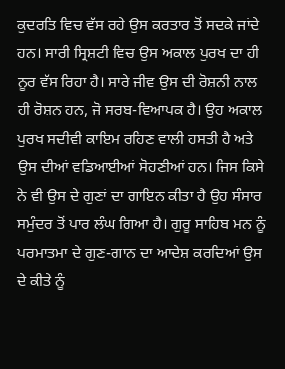ਕੁਦਰਤਿ ਵਿਚ ਵੱਸ ਰਹੇ ਉਸ ਕਰਤਾਰ ਤੋਂ ਸਦਕੇ ਜਾਂਦੇ ਹਨ। ਸਾਰੀ ਸ੍ਰਿਸ਼ਟੀ ਵਿਚ ਉਸ ਅਕਾਲ ਪੁਰਖ ਦਾ ਹੀ ਨੂਰ ਵੱਸ ਰਿਹਾ ਹੈ। ਸਾਰੇ ਜੀਵ ਉਸ ਦੀ ਰੋਸ਼ਨੀ ਨਾਲ ਹੀ ਰੋਸ਼ਨ ਹਨ, ਜੋ ਸਰਬ-ਵਿਆਪਕ ਹੈ। ਉਹ ਅਕਾਲ ਪੁਰਖ ਸਦੀਵੀ ਕਾਇਮ ਰਹਿਣ ਵਾਲੀ ਹਸਤੀ ਹੈ ਅਤੇ ਉਸ ਦੀਆਂ ਵਡਿਆਈਆਂ ਸੋਹਣੀਆਂ ਹਨ। ਜਿਸ ਕਿਸੇ ਨੇ ਵੀ ਉਸ ਦੇ ਗੁਣਾਂ ਦਾ ਗਾਇਨ ਕੀਤਾ ਹੈ ਉਹ ਸੰਸਾਰ ਸਮੁੰਦਰ ਤੋਂ ਪਾਰ ਲੰਘ ਗਿਆ ਹੈ। ਗੁਰੂ ਸਾਹਿਬ ਮਨ ਨੂੰ ਪਰਮਾਤਮਾ ਦੇ ਗੁਣ-ਗਾਨ ਦਾ ਆਦੇਸ਼ ਕਰਦਿਆਂ ਉਸ ਦੇ ਕੀਤੇ ਨੂੰ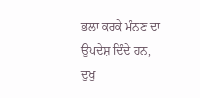ਭਲਾ ਕਰਕੇ ਮੰਨਣ ਦਾ ਉਪਦੇਸ਼ ਦਿੰਦੇ ਹਨ,
ਦੁਖੁ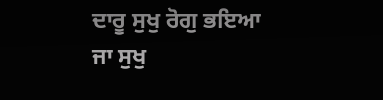ਦਾਰੂ ਸੁਖੁ ਰੋਗੁ ਭਇਆ
ਜਾ ਸੁਖੁ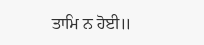ਤਾਮਿ ਨ ਹੋਈ॥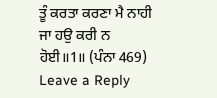ਤੂੰ ਕਰਤਾ ਕਰਣਾ ਮੈ ਨਾਹੀ
ਜਾ ਹਉ ਕਰੀ ਨ ਹੋਈ॥1॥ (ਪੰਨਾ 469)
Leave a Reply